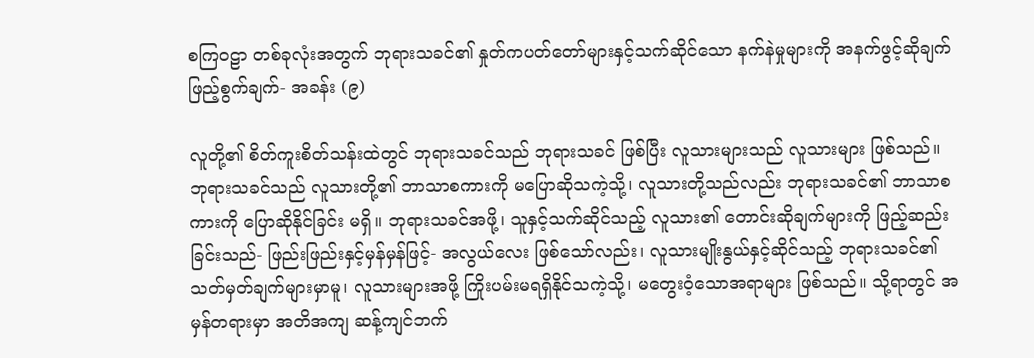စကြဝဠာ တစ်ခုလုံးအတွက် ဘုရားသခင်၏ နှုတ်ကပတ်တော်များနှင့်သက်ဆိုင်သော နက်နဲမှုများကို အနက်ဖွင့်ဆိုချက် ဖြည့်စွက်ချက်- အခန်း (၉)

လူတို့၏ စိတ်ကူးစိတ်သန်းထဲတွင် ဘုရားသခင်သည် ဘုရားသခင် ဖြစ်ပြီး လူသားများသည် လူသားများ ဖြစ်သည်။ ဘုရားသခင်သည် လူသားတို့၏ ဘာသာစကားကို မပြောဆိုသကဲ့သို့၊ လူသားတို့သည်လည်း ဘုရားသခင်၏ ဘာသာစကားကို ပြောဆိုနိုင်ခြင်း မရှိ။ ဘုရားသခင်အဖို့၊ သူနှင့်သက်ဆိုင်သည့် လူသား၏ တောင်းဆိုချက်များကို ဖြည့်ဆည်းခြင်းသည်- ဖြည်းဖြည်းနှင့်မှန်မှန်ဖြင့်- အလွယ်လေး ဖြစ်သော်လည်း၊ လူသားမျိုးနွယ်နှင့်ဆိုင်သည့် ဘုရားသခင်၏ သတ်မှတ်ချက်များမှာမူ၊ လူသားများအဖို့ ကြိုးပမ်းမရရှိနိုင်သကဲ့သို့၊ မတွေးဝံ့သောအရာများ ဖြစ်သည်။ သို့ရာတွင် အမှန်တရားမှာ အတိအကျ ဆန့်ကျင်ဘက်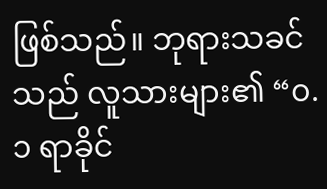ဖြစ်သည်။ ဘုရားသခင်သည် လူသားများ၏ “၀.၁ ရာခိုင်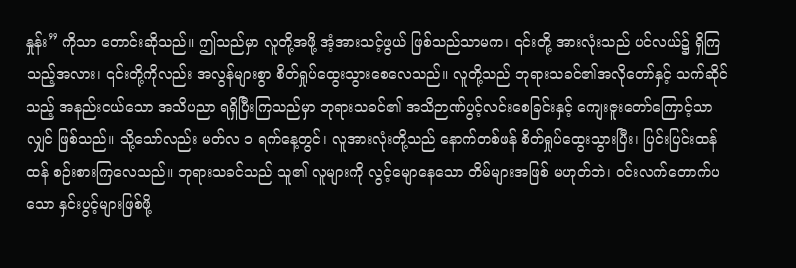နှုန်း” ကိုသာ တောင်းဆိုသည်။ ဤသည်မှာ လူတို့အဖို့ အံ့အားသင့်ဖွယ် ဖြစ်သည်သာမက၊ ၎င်းတို့ အားလုံးသည် ပင်လယ်၌ ရှိကြသည့်အလား၊ ၎င်းတို့ကိုလည်း အလွန်များစွာ စိတ်ရှုပ်ထွေးသွားစေလေသည်။ လူတို့သည် ဘုရားသခင်၏အလိုတော်နှင့် သက်ဆိုင်သည့် အနည်းငယ်သော အသိပညာ ရရှိပြီးကြသည်မှာ ဘုရားသခင်၏ အသိဉာဏ်ပွင့်လင်းစေခြင်းနှင့် ကျေးဇူးတော်ကြောင့်သာလျှင် ဖြစ်သည်။ သို့သော်လည်း မတ်လ ၁ ရက်နေ့တွင်၊ လူအားလုံးတို့သည် နောက်တစ်ဖန် စိတ်ရှုပ်ထွေးသွားပြီး၊ ပြင်းပြင်းထန်ထန် စဉ်းစားကြလေသည်။ ဘုရားသခင်သည် သူ၏ လူများကို လွင့်မျောနေသော တိမ်များအဖြစ် မဟုတ်ဘဲ၊ ဝင်းလက်တောက်ပသော နှင်းပွင့်များဖြစ်ဖို့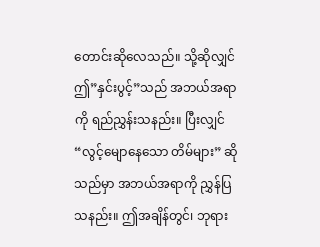တောင်းဆိုလေသည်။ သို့ဆိုလျှင် ဤ”နှင်းပွင့်”သည် အဘယ်အရာကို ရည်ညွှန်းသနည်း။ ပြီးလျှင် “လွင့်မျောနေသော တိမ်များ” ဆိုသည်မှာ အဘယ်အရာကို ညွှန်ပြသနည်း။ ဤအချိန်တွင်၊ ဘုရား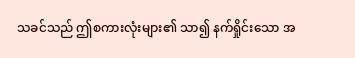သခင်သည် ဤစကားလုံးများ၏ သာ၍ နက်ရှိုင်းသော အ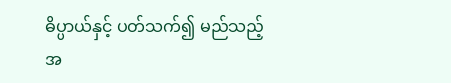ဓိပ္ပာယ်နှင့် ပတ်သက်၍ မည်သည့်အ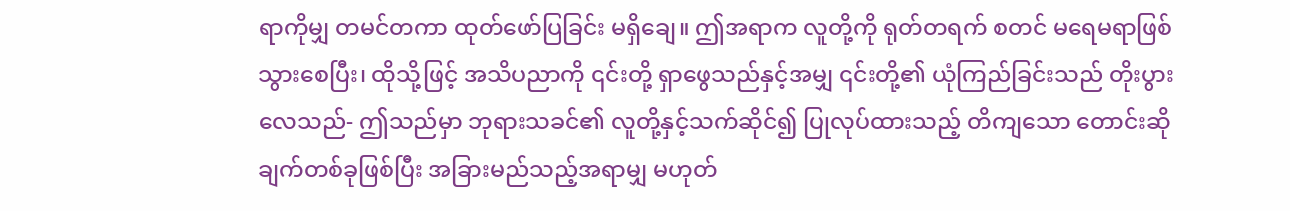ရာကိုမျှ တမင်တကာ ထုတ်ဖော်ပြခြင်း မရှိချေ။ ဤအရာက လူတို့ကို ရုတ်တရက် စတင် မရေမရာဖြစ်သွားစေပြီး၊ ထိုသို့ဖြင့် အသိပညာကို ၎င်းတို့ ရှာဖွေသည်နှင့်အမျှ ၎င်းတို့၏ ယုံကြည်ခြင်းသည် တိုးပွားလေသည်- ဤသည်မှာ ဘုရားသခင်၏ လူတို့နှင့်သက်ဆိုင်၍ ပြုလုပ်ထားသည့် တိကျသော တောင်းဆိုချက်တစ်ခုဖြစ်ပြီး အခြားမည်သည့်အရာမျှ မဟုတ်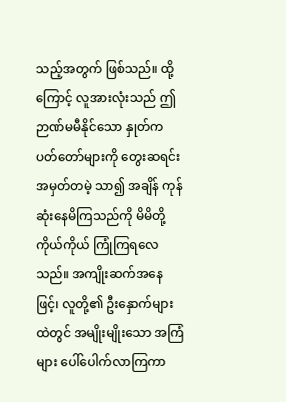သည့်အတွက် ဖြစ်သည်။ ထို့ကြောင့် လူအားလုံးသည် ဤဉာဏ်မမီနိုင်သော နှုတ်ကပတ်တော်များကို တွေးဆရင်း အမှတ်တမဲ့ သာ၍ အချိန် ကုန်ဆုံးနေမိကြသည်ကို မိမိတို့ကိုယ်ကိုယ် ကြုံကြရလေသည်။ အကျိုးဆက်အနေဖြင့်၊ လူတို့၏ ဦးနှောက်များထဲတွင် အမျိုးမျိုးသော အကြံများ ပေါ်ပေါက်လာကြကာ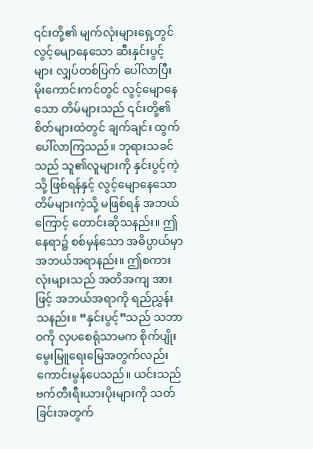၎င်းတို့၏ မျက်လုံးများရှေ့တွင် လွင့်မျောနေသော ဆီးနှင်းပွင့်များ လျှပ်တစ်ပြက် ပေါ်လာပြီး မိုးကောင်းကင်တွင် လွင့်မျောနေသော တိမ်များသည် ၎င်းတို့၏ စိတ်များထဲတွင် ချက်ချင်း ထွက်ပေါ်လာကြသည်။ ဘုရားသခင်သည် သူ၏လူများကို နှင်းပွင့်ကဲ့သို့ ဖြစ်ရန်နှင့် လွင့်မျောနေသော တိမ်များကဲ့သို့ မဖြစ်ရန် အဘယ်ကြောင့် တောင်းဆိုသနည်း။ ဤနေရာ၌ စစ်မှန်သော အဓိပ္ပာယ်မှာ အဘယ်အရာနည်း။ ဤစကားလုံးများသည် အတိအကျ အားဖြင့် အဘယ်အရာကို ရည်ညွှန်းသနည်း။ “နှင်းပွင့်”သည် သဘာဝကို လှပစေရုံသာမက စိုက်ပျိုးမွေးမြူရေးမြေအတွက်လည်း ကောင်းမွန်ပေသည်။ ယင်းသည် ဗက်တီးရီးယားပိုးများကို သတ်ခြင်းအတွက်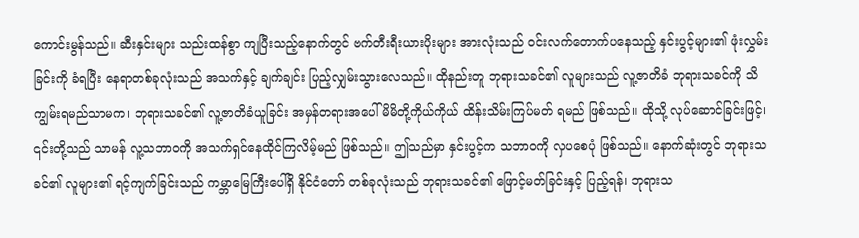ကောင်းမွန်သည်။ ဆီးနှင်းများ သည်းထန်စွာ ကျပြီးသည့်နောက်တွင် ဗက်တီးရီးယားပိုးများ အားလုံးသည် ဝင်းလက်တောက်ပနေသည့် နှင်းပွင့်များ၏ ဖုံးလွှမ်းခြင်းကို ခံရပြီး နေရာတစ်ခုလုံးသည် အသက်နှင့် ချက်ချင်း ပြည့်လျှမ်းသွားလေသည်။ ထိုနည်းတူ ဘုရားသခင်၏ လူများသည် လူ့ဇာတိခံ ဘုရားသခင်ကို သိကျွမ်းရမည်သာမက၊ ဘုရားသခင်၏ လူ့ဇာတိခံယူခြင်း အမှန်တရားအပေါ် မိမိတို့ကိုယ်ကိုယ် ထိန်းသိမ်းကြပ်မတ် ရမည် ဖြစ်သည်။ ထိုသို့ လုပ်ဆောင်ခြင်းဖြင့်၊ ၎င်းတို့သည် သာမန် လူ့သဘာဝကို အသက်ရှင်နေထိုင်ကြလိမ့်မည် ဖြစ်သည်။ ဤသည်မှာ နှင်းပွင့်က သဘာဝကို လှပစေပုံ ဖြစ်သည်။ နောက်ဆုံးတွင် ဘုရားသခင်၏ လူများ၏ ရင့်ကျက်ခြင်းသည် ကမ္ဘာမြေကြီးပေါ်ရှိ နိုင်ငံတော် တစ်ခုလုံးသည် ဘုရားသခင်၏ ဖြောင့်မတ်ခြင်းနှင့် ပြည့်ရန်၊ ဘုရားသ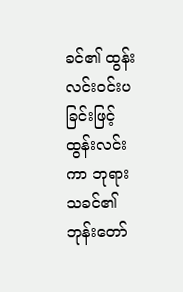ခင်၏ ထွန်းလင်းဝင်းပခြင်းဖြင့် ထွန်းလင်းကာ ဘုရားသခင်၏ ဘုန်းတော်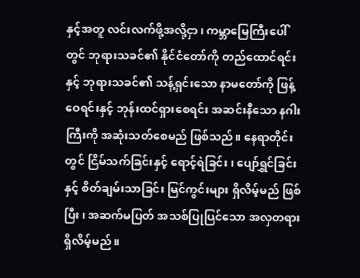နှင့်အတူ လင်းလက်ဖို့အလို့ငှာ၊ ကမ္ဘာမြေကြီးပေါ်တွင် ဘုရားသခင်၏ နိုင်ငံတော်ကို တည်ထောင်ရင်းနှင့် ဘုရားသခင်၏ သန့်ရှင်းသော နာမတော်ကို ဖြန့်ဝေရင်းနှင့် ဘုန်းထင်ရှားစေရင်း အဆင်းနီသော နဂါးကြီးကို အဆုံးသတ်စေမည် ဖြစ်သည်။ နေရာတိုင်းတွင် ငြိမ်သက်ခြင်းနှင့် ရောင့်ရဲခြင်း၊ ပျော်ရွှင်ခြင်းနှင့် စိတ်ချမ်းသာခြင်း မြင်ကွင်းများ ရှိလိမ့်မည် ဖြစ်ပြီး၊ အဆက်မပြတ် အသစ်ပြုပြင်သော အလှတရား ရှိလိမ့်မည်။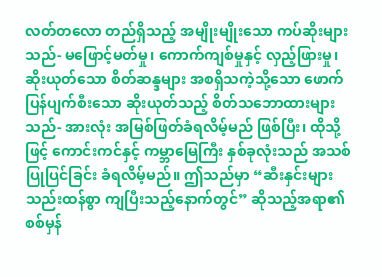လတ်တလော တည်ရှိသည့် အမျိုးမျိုးသော ကပ်ဆိုးများသည်- မဖြောင့်မတ်မှု၊ ကောက်ကျစ်မှုနှင့် လှည့်ဖြားမှု၊ ဆိုးယုတ်သော စိတ်ဆန္ဒများ အစရှိသကဲ့သို့သော ဖောက်ပြန်ပျက်စီးသော ဆိုးယုတ်သည့် စိတ်သဘောထားများသည်- အားလုံး အမြစ်ဖြတ်ခံရလိမ့်မည် ဖြစ်ပြီး၊ ထိုသို့ဖြင့် ကောင်းကင်နှင့် ကမ္ဘာမြေကြီး နှစ်ခုလုံးသည် အသစ်ပြုပြင်ခြင်း ခံရလိမ့်မည်။ ဤသည်မှာ “ဆီးနှင်းများ သည်းထန်စွာ ကျပြီးသည့်နောက်တွင်” ဆိုသည့်အရာ၏ စစ်မှန်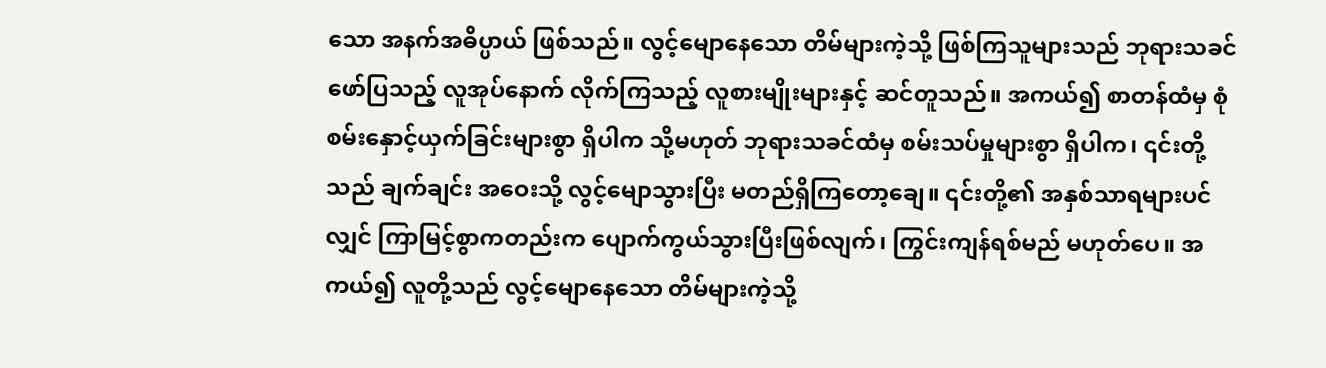သော အနက်အဓိပ္ပာယ် ဖြစ်သည်။ လွင့်မျောနေသော တိမ်များကဲ့သို့ ဖြစ်ကြသူများသည် ဘုရားသခင် ဖော်ပြသည့် လူအုပ်နောက် လိုက်ကြသည့် လူစားမျိုးများနှင့် ဆင်တူသည်။ အကယ်၍ စာတန်ထံမှ စုံစမ်းနှောင့်ယှက်ခြင်းများစွာ ရှိပါက သို့မဟုတ် ဘုရားသခင်ထံမှ စမ်းသပ်မှုများစွာ ရှိပါက၊ ၎င်းတို့သည် ချက်ချင်း အဝေးသို့ လွင့်မျောသွားပြီး မတည်ရှိကြတော့ချေ။ ၎င်းတို့၏ အနှစ်သာရများပင်လျှင် ကြာမြင့်စွာကတည်းက ပျောက်ကွယ်သွားပြီးဖြစ်လျက်၊ ကြွင်းကျန်ရစ်မည် မဟုတ်ပေ။ အကယ်၍ လူတို့သည် လွင့်မျောနေသော တိမ်များကဲ့သို့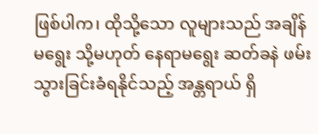ဖြစ်ပါက၊ ထိုသို့သော လူများသည် အချိန်မရွေး သို့မဟုတ် နေရာမရွေး ဆတ်ခနဲ ဖမ်းသွားခြင်းခံရနိုင်သည့် အန္တရာယ် ရှိ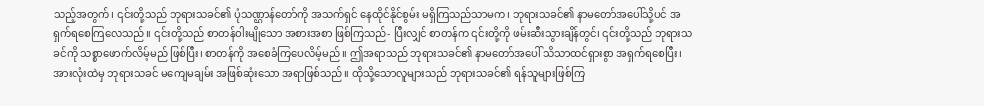သည့်အတွက်၊ ၎င်းတို့သည် ဘုရားသခင်၏ ပုံသဏ္ဌာန်တော်ကို အသက်ရှင် နေထိုင်နိုင်စွမ်း မရှိကြသည်သာမက၊ ဘုရားသခင်၏ နာမတော်အပေါ်သို့ပင် အရှက်ရစေကြလေသည်။ ၎င်းတို့သည် စာတန်ဝါးမျိုသော အစားအစာ ဖြစ်ကြသည်- ပြီးလျှင် စာတန်က ၎င်းတို့ကို ဖမ်းဆီးသွားချိန်တွင်၊ ၎င်းတို့သည် ဘုရားသခင်ကို သစ္စာဖောက်လိမ့်မည် ဖြစ်ပြီး၊ စာတန်ကို အစေခံကြပေလိမ့်မည်။ ဤအရာသည် ဘုရားသခင်၏ နာမတော်အပေါ် သိသာထင်ရှားစွာ အရှက်ရစေပြီး၊ အားလုံးထဲမှ ဘုရားသခင် မကျေမချမ်း အဖြစ်ဆုံးသော အရာဖြစ်သည်။ ထိုသို့သောလူများသည် ဘုရားသခင်၏ ရန်သူများဖြစ်ကြ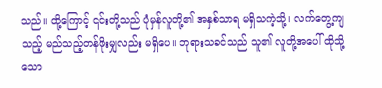သည်။ ထို့ကြောင့် ၎င်းတို့သည် ပုံမှန်လူတို့၏ အနှစ်သာရ မရှိသကဲ့သို့၊ လက်တွေ့ကျသည့် မည်သည့်တန်ဖိုးမျှလည်း မရှိပေ။ ဘုရားသခင်သည် သူ၏ လူတို့အပေါ် ထိုသို့သော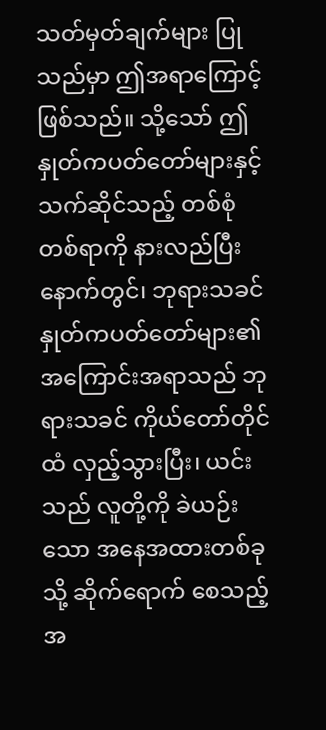သတ်မှတ်ချက်များ ပြုသည်မှာ ဤအရာကြောင့် ဖြစ်သည်။ သို့သော် ဤနှုတ်ကပတ်တော်များနှင့် သက်ဆိုင်သည့် တစ်စုံတစ်ရာကို နားလည်ပြီးနောက်တွင်၊ ဘုရားသခင် နှုတ်ကပတ်တော်များ၏ အကြောင်းအရာသည် ဘုရားသခင် ကိုယ်တော်တိုင်ထံ လှည့်သွားပြီး၊ ယင်းသည် လူတို့ကို ခဲယဉ်းသော အနေအထားတစ်ခုသို့ ဆိုက်ရောက် စေသည့်အ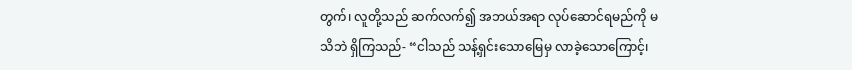တွက်၊ လူတို့သည် ဆက်လက်၍ အဘယ်အရာ လုပ်ဆောင်ရမည်ကို မသိဘဲ ရှိကြသည်- “ငါသည် သန့်ရှင်းသောမြေမှ လာခဲ့သောကြောင့်၊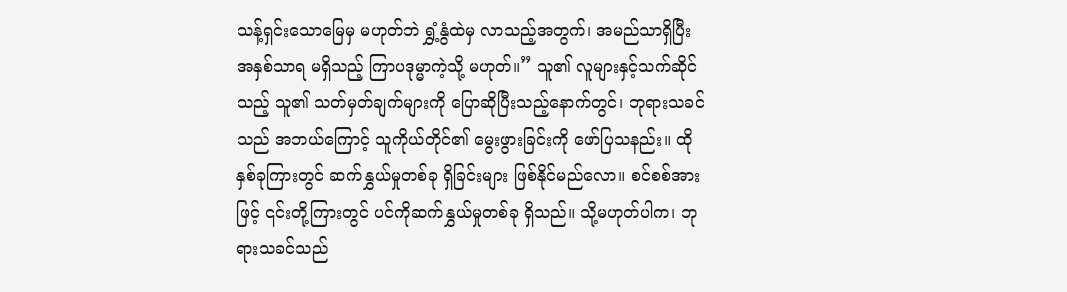သန့်ရှင်းသောမြေမှ မဟုတ်ဘဲ ရွှံ့နွံထဲမှ လာသည့်အတွက်၊ အမည်သာရှိပြီး အနှစ်သာရ မရှိသည့် ကြာပဒုမ္မာကဲ့သို့ မဟုတ်။” သူ၏ လူများနှင့်သက်ဆိုင်သည့် သူ၏ သတ်မှတ်ချက်များကို ပြောဆိုပြီးသည့်နောက်တွင်၊ ဘုရားသခင်သည် အဘယ်ကြောင့် သူကိုယ်တိုင်၏ မွေးဖွားခြင်းကို ဖော်ပြသနည်း။ ထိုနှစ်ခုကြားတွင် ဆက်နွှယ်မှုတစ်ခု ရှိခြင်းများ ဖြစ်နိုင်မည်လော။ စင်စစ်အားဖြင့် ၎င်းတို့ကြားတွင် ပင်ကိုဆက်နွှယ်မှုတစ်ခု ရှိသည်။ သို့မဟုတ်ပါက၊ ဘုရားသခင်သည်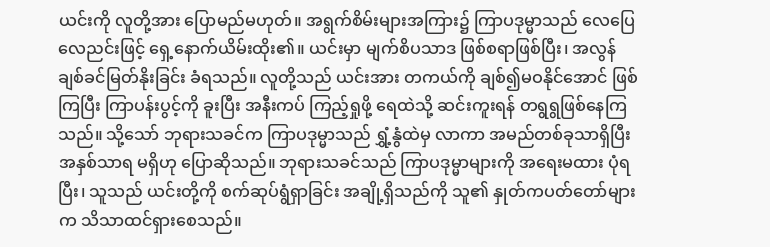ယင်းကို လူတို့အား ပြောမည်မဟုတ်။ အရွက်စိမ်းများအကြား၌ ကြာပဒုမ္မာသည် လေပြေလေညင်းဖြင့် ရှေ့နောက်ယိမ်းထိုး၏။ ယင်းမှာ မျက်စိပသာဒ ဖြစ်စရာဖြစ်ပြီး၊ အလွန် ချစ်ခင်မြတ်နိုးခြင်း ခံရသည်။ လူတို့သည် ယင်းအား တကယ်ကို ချစ်၍မဝနိုင်အောင် ဖြစ်ကြပြီး ကြာပန်းပွင့်ကို ခူးပြီး အနီးကပ် ကြည့်ရှုဖို့ ရေထဲသို့ ဆင်းကူးရန် တရွရွဖြစ်နေကြသည်။ သို့သော် ဘုရားသခင်က ကြာပဒုမ္မာသည် ရွှံ့နွံထဲမှ လာကာ အမည်တစ်ခုသာရှိပြီး အနှစ်သာရ မရှိဟု ပြောဆိုသည်။ ဘုရားသခင်သည် ကြာပဒုမ္မာများကို အရေးမထား ပုံရပြီး၊ သူသည် ယင်းတို့ကို စက်ဆုပ်ရွံရှာခြင်း အချို့ရှိသည်ကို သူ၏ နှုတ်ကပတ်တော်များက သိသာထင်ရှားစေသည်။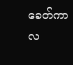ခေတ်ကာလ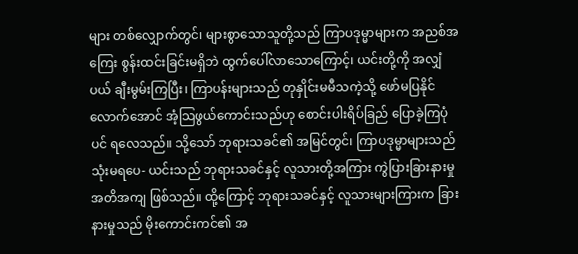များ တစ်လျှောက်တွင်၊ များစွာသောသူတို့သည် ကြာပဒုမ္မာများက အညစ်အကြေး စွန်းထင်းခြင်းမရှိဘဲ ထွက်ပေါ်လာသောကြောင့်၊ ယင်းတို့ကို အလျှံပယ် ချီးမွမ်းကြပြီး၊ ကြာပန်းများသည် တုနှိုင်းမမီသကဲ့သို့ ဖော်မပြနိုင်လောက်အောင် အံ့သြဖွယ်ကောင်းသည်ဟု စောင်းပါးရိပ်ခြည် ပြောခဲ့ကြပုံပင် ရလေသည်။ သို့သော် ဘုရားသခင်၏ အမြင်တွင်၊ ကြာပဒုမ္မာများသည် သုံးမရပေ- ယင်းသည် ဘုရားသခင်နှင့် လူသားတို့အကြား ကွဲပြားခြားနားမှု အတိအကျ ဖြစ်သည်။ ထို့ကြောင့် ဘုရားသခင်နှင့် လူသားများကြားက ခြားနားမှုသည် မိုးကောင်းကင်၏ အ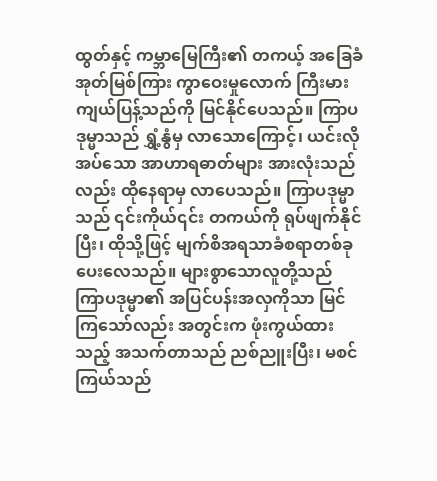ထွတ်နှင့် ကမ္ဘာမြေကြီး၏ တကယ့် အခြေခံအုတ်မြစ်ကြား ကွာဝေးမှုလောက် ကြီးမားကျယ်ပြန့်သည်ကို မြင်နိုင်ပေသည်။ ကြာပဒုမ္မာသည် ရွှံ့နွံမှ လာသောကြောင့်၊ ယင်းလိုအပ်သော အာဟာရဓာတ်များ အားလုံးသည်လည်း ထိုနေရာမှ လာပေသည်။ ကြာပဒုမ္မာသည် ၎င်းကိုယ်၎င်း တကယ်ကို ရုပ်ဖျက်နိုင်ပြီး၊ ထိုသို့ဖြင့် မျက်စိအရသာခံစရာတစ်ခု ပေးလေသည်။ များစွာသောလူတို့သည် ကြာပဒုမ္မာ၏ အပြင်ပန်းအလှကိုသာ မြင်ကြသော်လည်း အတွင်းက ဖုံးကွယ်ထားသည့် အသက်တာသည် ညစ်ညူးပြီး၊ မစင်ကြယ်သည်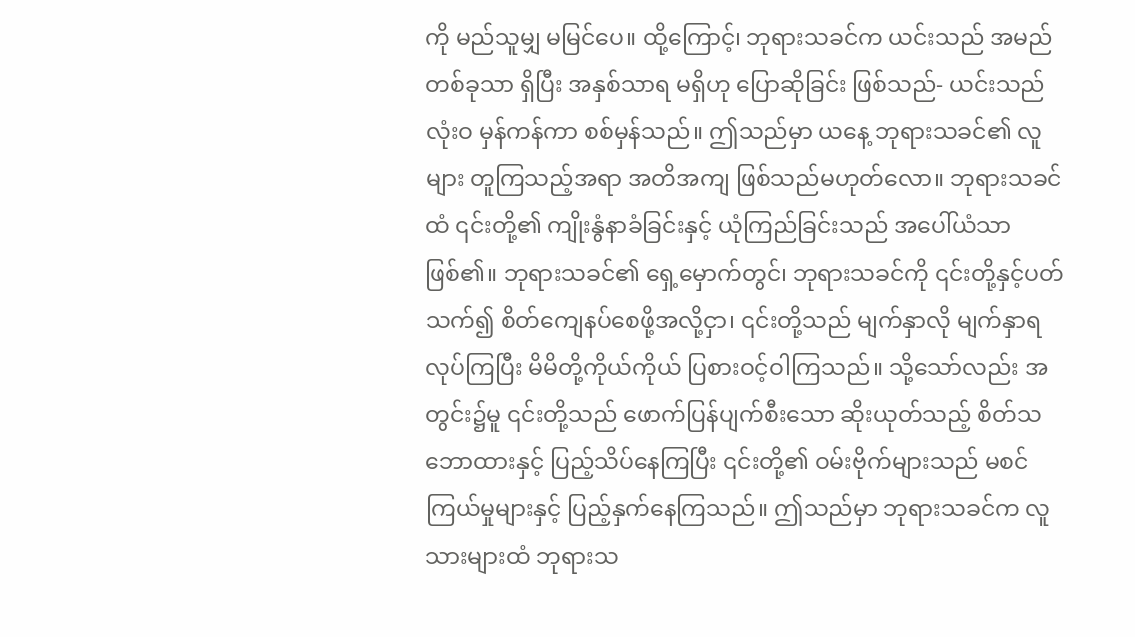ကို မည်သူမျှ မမြင်ပေ။ ထို့ကြောင့်၊ ဘုရားသခင်က ယင်းသည် အမည်တစ်ခုသာ ရှိပြီး အနှစ်သာရ မရှိဟု ပြောဆိုခြင်း ဖြစ်သည်- ယင်းသည် လုံးဝ မှန်ကန်ကာ စစ်မှန်သည်။ ဤသည်မှာ ယနေ့ ဘုရားသခင်၏ လူများ တူကြသည့်အရာ အတိအကျ ဖြစ်သည်မဟုတ်လော။ ဘုရားသခင်ထံ ၎င်းတို့၏ ကျိုးနွံနာခံခြင်းနှင့် ယုံကြည်ခြင်းသည် အပေါ်ယံသာ ဖြစ်၏။ ဘုရားသခင်၏ ရှေ့မှောက်တွင်၊ ဘုရားသခင်ကို ၎င်းတို့နှင့်ပတ်သက်၍ စိတ်ကျေနပ်စေဖို့အလို့ငှာ၊ ၎င်းတို့သည် မျက်နှာလို မျက်နှာရလုပ်ကြပြီး မိမိတို့ကိုယ်ကိုယ် ပြစားဝင့်ဝါကြသည်။ သို့သော်လည်း အတွင်း၌မူ ၎င်းတို့သည် ဖောက်ပြန်ပျက်စီးသော ဆိုးယုတ်သည့် စိတ်သဘောထားနှင့် ပြည့်သိပ်နေကြပြီး ၎င်းတို့၏ ဝမ်းဗိုက်များသည် မစင်ကြယ်မှုများနှင့် ပြည့်နှက်နေကြသည်။ ဤသည်မှာ ဘုရားသခင်က လူသားများထံ ဘုရားသ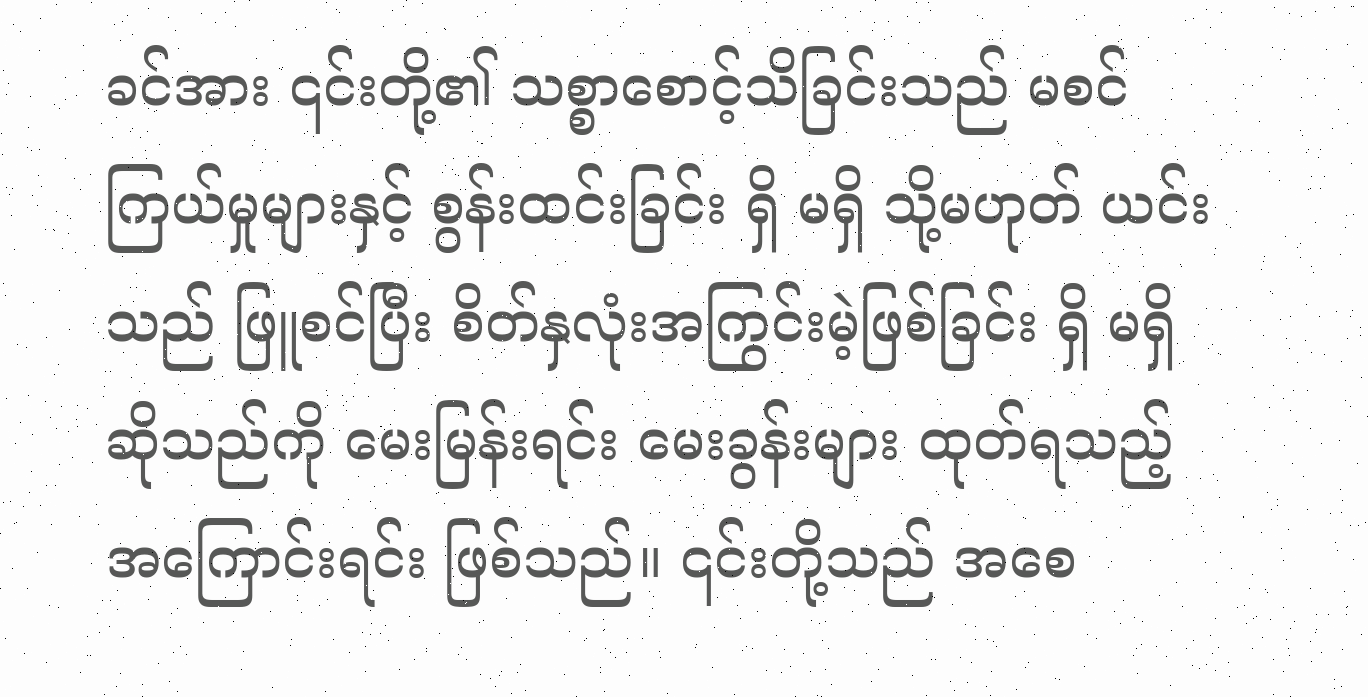ခင်အား ၎င်းတို့၏ သစ္စာစောင့်သိခြင်းသည် မစင်ကြယ်မှုများနှင့် စွန်းထင်းခြင်း ရှိ မရှိ သို့မဟုတ် ယင်းသည် ဖြူစင်ပြီး စိတ်နှလုံးအကြွင်းမဲ့ဖြစ်ခြင်း ရှိ မရှိဆိုသည်ကို မေးမြန်းရင်း မေးခွန်းများ ထုတ်ရသည့်အကြောင်းရင်း ဖြစ်သည်။ ၎င်းတို့သည် အစေ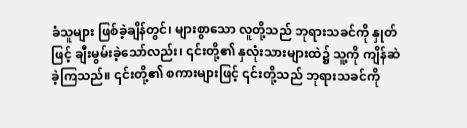ခံသူများ ဖြစ်ခဲ့ချိန်တွင်၊ များစွာသော လူတို့သည် ဘုရားသခင်ကို နှုတ်ဖြင့် ချီးမွမ်းခဲ့သော်လည်း၊ ၎င်းတို့၏ နှလုံးသားများထဲ၌ သူ့ကို ကျိန်ဆဲခဲ့ကြသည်။ ၎င်းတို့၏ စကားများဖြင့် ၎င်းတို့သည် ဘုရားသခင်ကို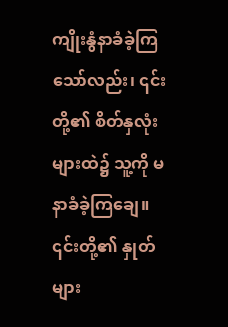ကျိုးနွံနာခံခဲ့ကြသော်လည်း၊ ၎င်းတို့၏ စိတ်နှလုံးများထဲ၌ သူ့ကို မနာခံခဲ့ကြချေ။ ၎င်းတို့၏ နှုတ်များ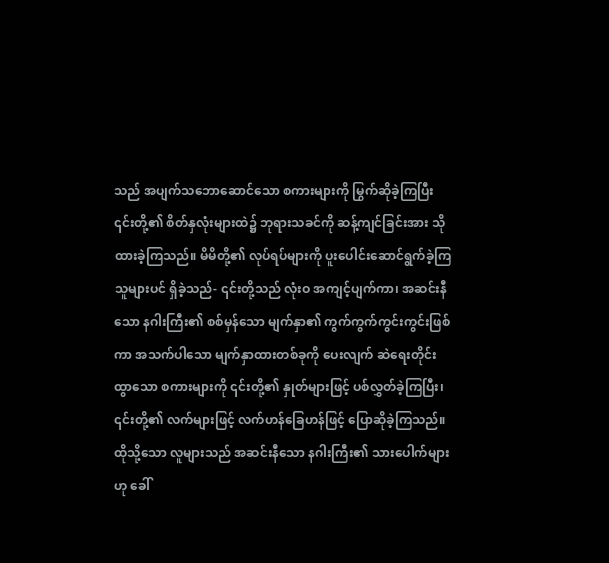သည် အပျက်သဘောဆောင်သော စကားများကို မြွက်ဆိုခဲ့ကြပြီး ၎င်းတို့၏ စိတ်နှလုံးများထဲ၌ ဘုရားသခင်ကို ဆန့်ကျင်ခြင်းအား သိုထားခဲ့ကြသည်။ မိမိတို့၏ လုပ်ရပ်များကို ပူးပေါင်းဆောင်ရွက်ခဲ့ကြသူများပင် ရှိခဲ့သည်- ၎င်းတို့သည် လုံးဝ အကျင့်ပျက်ကာ၊ အဆင်းနီသော နဂါးကြီး၏ စစ်မှန်သော မျက်နှာ၏ ကွက်ကွက်ကွင်းကွင်းဖြစ်ကာ အသက်ပါသော မျက်နှာထားတစ်ခုကို ပေးလျက် ဆဲရေးတိုင်းထွာသော စကားများကို ၎င်းတို့၏ နှုတ်များဖြင့် ပစ်လွှတ်ခဲ့ကြပြီး၊ ၎င်းတို့၏ လက်များဖြင့် လက်ဟန်ခြေဟန်ဖြင့် ပြောဆိုခဲ့ကြသည်။ ထိုသို့သော လူများသည် အဆင်းနီသော နဂါးကြီး၏ သားပေါက်များဟု ခေါ်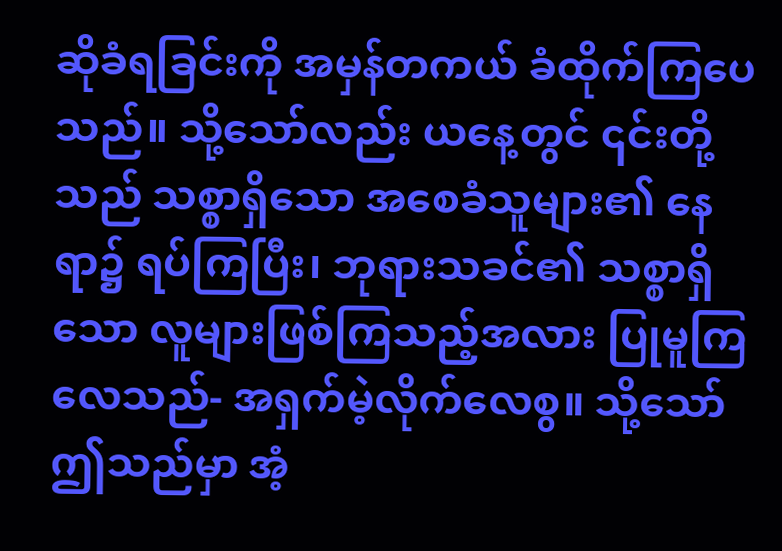ဆိုခံရခြင်းကို အမှန်တကယ် ခံထိုက်ကြပေသည်။ သို့သော်လည်း ယနေ့တွင် ၎င်းတို့သည် သစ္စာရှိသော အစေခံသူများ၏ နေရာ၌ ရပ်ကြပြီး၊ ဘုရားသခင်၏ သစ္စာရှိသော လူများဖြစ်ကြသည့်အလား ပြုမူကြလေသည်- အရှက်မဲ့လိုက်လေစွ။ သို့သော် ဤသည်မှာ အံ့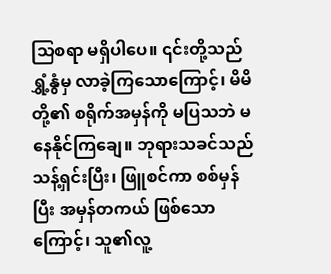သြစရာ မရှိပါပေ။ ၎င်းတို့သည် ရွှံ့နွံမှ လာခဲ့ကြသောကြောင့်၊ မိမိတို့၏ စရိုက်အမှန်ကို မပြသဘဲ မနေနိုင်ကြချေ။ ဘုရားသခင်သည် သန့်ရှင်းပြီး၊ ဖြူစင်ကာ စစ်မှန်ပြီး အမှန်တကယ် ဖြစ်သောကြောင့်၊ သူ၏လူ့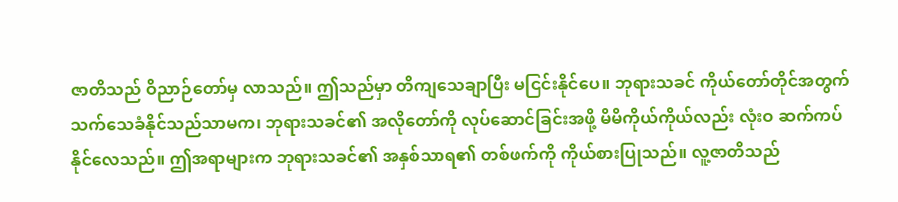ဇာတိသည် ဝိညာဉ်တော်မှ လာသည်။ ဤသည်မှာ တိကျသေချာပြီး မငြင်းနိုင်ပေ။ ဘုရားသခင် ကိုယ်တော်တိုင်အတွက် သက်သေခံနိုင်သည်သာမက၊ ဘုရားသခင်၏ အလိုတော်ကို လုပ်ဆောင်ခြင်းအဖို့ မိမိကိုယ်ကိုယ်လည်း လုံးဝ ဆက်ကပ်နိုင်လေသည်။ ဤအရာများက ဘုရားသခင်၏ အနှစ်သာရ၏ တစ်ဖက်ကို ကိုယ်စားပြုသည်။ လူ့ဇာတိသည်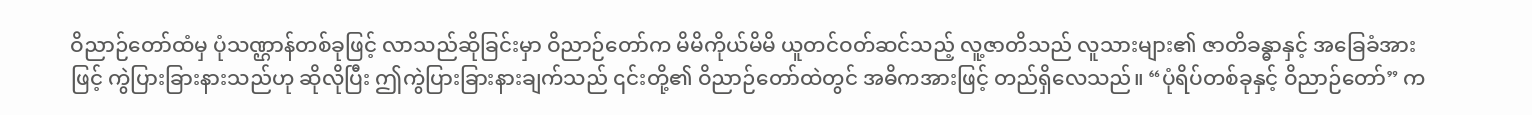ဝိညာဉ်တော်ထံမှ ပုံသဏ္ဌာန်တစ်ခုဖြင့် လာသည်ဆိုခြင်းမှာ ဝိညာဉ်တော်က မိမိကိုယ်မိမိ ယူတင်ဝတ်ဆင်သည့် လူ့ဇာတိသည် လူသားများ၏ ဇာတိခန္ဓာနှင့် အခြေခံအားဖြင့် ကွဲပြားခြားနားသည်ဟု ဆိုလိုပြီး ဤကွဲပြားခြားနားချက်သည် ၎င်းတို့၏ ဝိညာဉ်တော်ထဲတွင် အဓိကအားဖြင့် တည်ရှိလေသည်။ “ပုံရိပ်တစ်ခုနှင့် ဝိညာဉ်တော်” က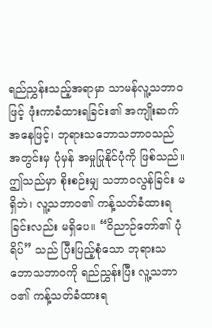ရည်ညွှန်းသည့်အရာမှာ သာမန်လူ့သဘာဝဖြင့် ဖုံးကာခံထားရခြင်း၏ အကျိုးဆက်အနေဖြင့်၊ ဘုရားသဘောသဘာဝသည် အတွင်းမှ ပုံမှန် အမှုပြုနိုင်ပုံကို ဖြစ်သည်။ ဤသည်မှာ စိုးစဉ်းမျှ သဘာဝလွန်ခြင်း မရှိဘဲ၊ လူ့သဘာဝ၏ ကန့်သတ်ခံထားရခြင်းလည်း မရှိပေ။ “ဝိညာဉ်တော်၏ ပုံရိပ်” သည် ပြီးပြည့်စုံသော ဘုရားသဘောသဘာဝကို ရည်ညွှန်းပြီး လူ့သဘာဝ၏ ကန့်သတ်ခံထားရ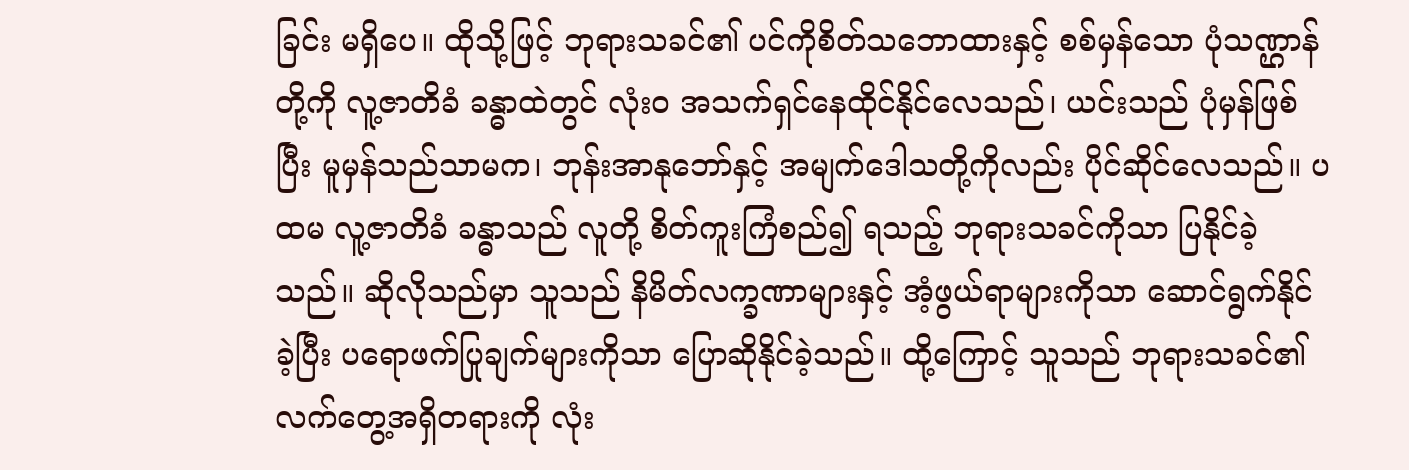ခြင်း မရှိပေ။ ထိုသို့ဖြင့် ဘုရားသခင်၏ ပင်ကိုစိတ်သဘောထားနှင့် စစ်မှန်သော ပုံသဏ္ဌာန်တို့ကို လူ့ဇာတိခံ ခန္ဓာထဲတွင် လုံးဝ အသက်ရှင်နေထိုင်နိုင်လေသည်၊ ယင်းသည် ပုံမှန်ဖြစ်ပြီး မူမှန်သည်သာမက၊ ဘုန်းအာနုဘော်နှင့် အမျက်ဒေါသတို့ကိုလည်း ပိုင်ဆိုင်လေသည်။ ပထမ လူ့ဇာတိခံ ခန္ဓာသည် လူတို့ စိတ်ကူးကြံစည်၍ ရသည့် ဘုရားသခင်ကိုသာ ပြနိုင်ခဲ့သည်။ ဆိုလိုသည်မှာ သူသည် နိမိတ်လက္ခဏာများနှင့် အံ့ဖွယ်ရာများကိုသာ ဆောင်ရွက်နိုင်ခဲ့ပြီး ပရောဖက်ပြုချက်များကိုသာ ပြောဆိုနိုင်ခဲ့သည်။ ထို့ကြောင့် သူသည် ဘုရားသခင်၏ လက်တွေ့အရှိတရားကို လုံး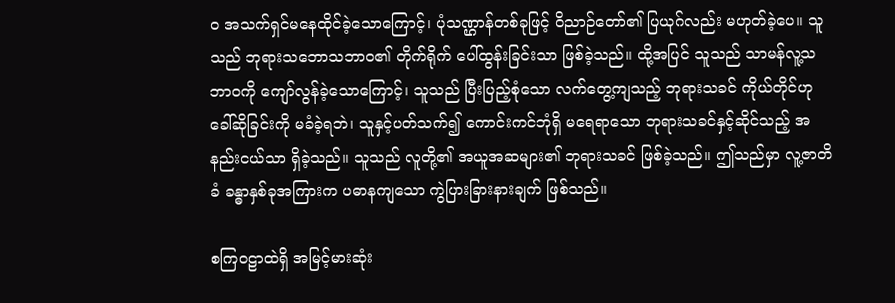ဝ အသက်ရှင်မနေထိုင်ခဲ့သောကြောင့်၊ ပုံသဏ္ဌာန်တစ်ခုဖြင့် ဝိညာဉ်တော်၏ ပြယုဂ်လည်း မဟုတ်ခဲ့ပေ။ သူသည် ဘုရားသဘောသဘာဝ၏ တိုက်ရိုက် ပေါ်ထွန်းခြင်းသာ ဖြစ်ခဲ့သည်။ ထို့အပြင် သူသည် သာမန်လူ့သဘာဝကို ကျော်လွန်ခဲ့သောကြောင့်၊ သူသည် ပြီးပြည့်စုံသော လက်တွေ့ကျသည့် ဘုရားသခင် ကိုယ်တိုင်ဟု ခေါ်ဆိုခြင်းကို မခံခဲ့ရဘဲ၊ သူနှင့်ပတ်သက်၍ ကောင်းကင်ဘုံရှိ မရေရာသော ဘုရားသခင်နှင့်ဆိုင်သည့် အနည်းငယ်သာ ရှိခဲ့သည်။ သူသည် လူတို့၏ အယူအဆများ၏ ဘုရားသခင် ဖြစ်ခဲ့သည်။ ဤသည်မှာ လူ့ဇာတိခံ ခန္ဓာနှစ်ခုအကြားက ပဓာနကျသော ကွဲပြားခြားနားချက် ဖြစ်သည်။

စကြဝဠာထဲရှိ အမြင့်မားဆုံး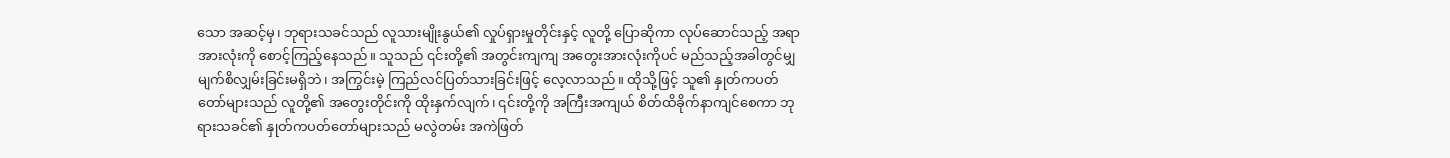သော အဆင့်မှ၊ ဘုရားသခင်သည် လူသားမျိုးနွယ်၏ လှုပ်ရှားမှုတိုင်းနှင့် လူတို့ ပြောဆိုကာ လုပ်ဆောင်သည့် အရာအားလုံးကို စောင့်ကြည့်နေသည်။ သူသည် ၎င်းတို့၏ အတွင်းကျကျ အတွေးအားလုံးကိုပင် မည်သည့်အခါတွင်မျှ မျက်စိလျှမ်းခြင်းမရှိဘဲ၊ အကြွင်းမဲ့ ကြည်လင်ပြတ်သားခြင်းဖြင့် လေ့လာသည်။ ထိုသို့ဖြင့် သူ၏ နှုတ်ကပတ်တော်များသည် လူတို့၏ အတွေးတိုင်းကို ထိုးနှက်လျက်၊ ၎င်းတို့ကို အကြီးအကျယ် စိတ်ထိခိုက်နာကျင်စေကာ ဘုရားသခင်၏ နှုတ်ကပတ်တော်များသည် မလွဲတမ်း အကဲဖြတ်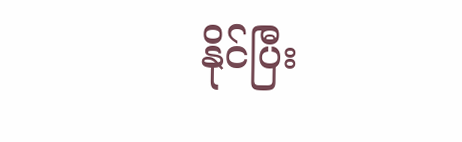နိုင်ပြီး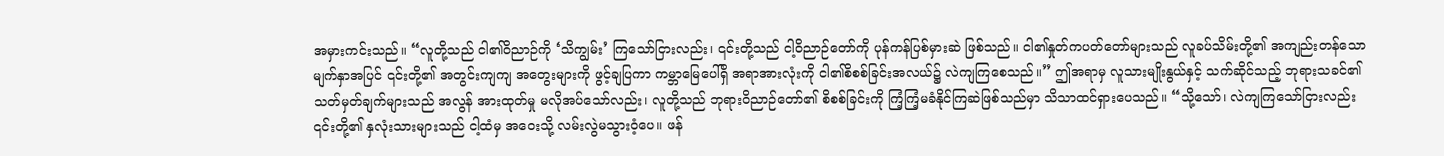အမှားကင်းသည်။ “လူတို့သည် ငါ၏ဝိညာဉ်ကို ‘သိကျွမ်း’ ကြသော်ငြားလည်း၊ ၎င်းတို့သည် ငါ့ဝိညာဉ်တော်ကို ပုန်ကန်ပြစ်မှားဆဲ ဖြစ်သည်။ ငါ၏နှုတ်ကပတ်တော်များသည် လူခပ်သိမ်းတို့၏ အကျည်းတန်သော မျက်နှာအပြင် ၎င်းတို့၏ အတွင်းကျကျ အတွေးများကို ဖွင့်ချပြကာ ကမ္ဘာမြေပေါ်ရှိ အရာအားလုံးကို ငါ၏စိစစ်ခြင်းအလယ်၌ လဲကျကြစေသည်။” ဤအရာမှ လူသားမျိုးနွယ်နှင့် သက်ဆိုင်သည့် ဘုရားသခင်၏ သတ်မှတ်ချက်များသည် အလွန် အားထုတ်မှု မလိုအပ်သော်လည်း၊ လူတို့သည် ဘုရားဝိညာဉ်တော်၏ စိစစ်ခြင်းကို ကြံ့ကြံ့မခံနိုင်ကြဆဲဖြစ်သည်မှာ သိသာထင်ရှားပေသည်။ “သို့သော်၊ လဲကျကြသော်ငြားလည်း ၎င်းတို့၏ နှလုံးသားများသည် ငါ့ထံမှ အဝေးသို့ လမ်းလွဲမသွားဝံ့ပေ။ ဖန်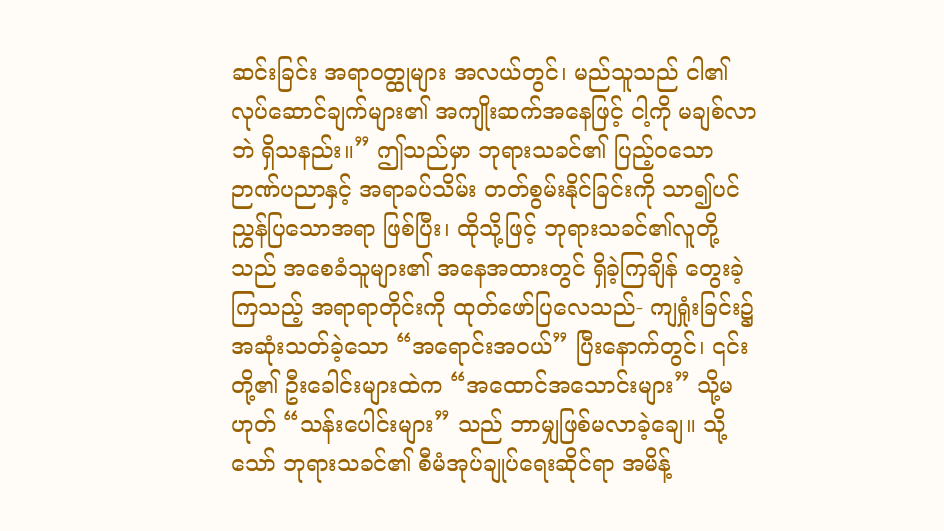ဆင်းခြင်း အရာဝတ္ထုများ အလယ်တွင်၊ မည်သူသည် ငါ၏ လုပ်ဆောင်ချက်များ၏ အကျိုးဆက်အနေဖြင့် ငါ့ကို မချစ်လာဘဲ ရှိသနည်း။” ဤသည်မှာ ဘုရားသခင်၏ ပြည့်ဝသော ဉာဏ်ပညာနှင့် အရာခပ်သိမ်း တတ်စွမ်းနိုင်ခြင်းကို သာ၍ပင် ညွှန်ပြသောအရာ ဖြစ်ပြီး၊ ထိုသို့ဖြင့် ဘုရားသခင်၏လူတို့သည် အစေခံသူများ၏ အနေအထားတွင် ရှိခဲ့ကြချိန် တွေးခဲ့ကြသည့် အရာရာတိုင်းကို ထုတ်ဖော်ပြလေသည်- ကျရှုံးခြင်း၌ အဆုံးသတ်ခဲ့သော “အရောင်းအဝယ်” ပြီးနောက်တွင်၊ ၎င်းတို့၏ ဦးခေါင်းများထဲက “အထောင်အသောင်းများ” သို့မဟုတ် “သန်းပေါင်းများ” သည် ဘာမျှဖြစ်မလာခဲ့ချေ။ သို့သော် ဘုရားသခင်၏ စီမံအုပ်ချုပ်ရေးဆိုင်ရာ အမိန့်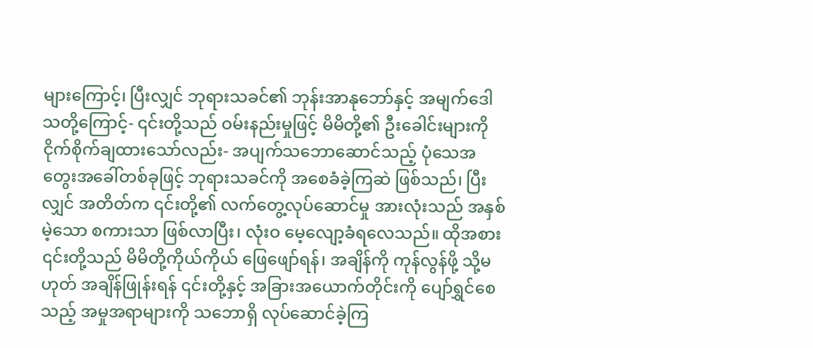များကြောင့်၊ ပြီးလျှင် ဘုရားသခင်၏ ဘုန်းအာနုဘော်နှင့် အမျက်ဒေါသတို့ကြောင့်- ၎င်းတို့သည် ဝမ်းနည်းမှုဖြင့် မိမိတို့၏ ဦးခေါင်းများကို ငိုက်စိုက်ချထားသော်လည်း- အပျက်သဘောဆောင်သည့် ပုံသေအတွေးအခေါ်တစ်ခုဖြင့် ဘုရားသခင်ကို အစေခံခဲ့ကြဆဲ ဖြစ်သည်၊ ပြီးလျှင် အတိတ်က ၎င်းတို့၏ လက်တွေ့လုပ်ဆောင်မှု အားလုံးသည် အနှစ်မဲ့သော စကားသာ ဖြစ်လာပြီး၊ လုံးဝ မေ့လျော့ခံရလေသည်။ ထိုအစား ၎င်းတို့သည် မိမိတို့ကိုယ်ကိုယ် ဖြေဖျော်ရန်၊ အချိန်ကို ကုန်လွန်ဖို့ သို့မဟုတ် အချိန်ဖြုန်းရန် ၎င်းတို့နှင့် အခြားအယောက်တိုင်းကို ပျော်ရွှင်စေသည့် အမှုအရာများကို သဘောရှိ လုပ်ဆောင်ခဲ့ကြ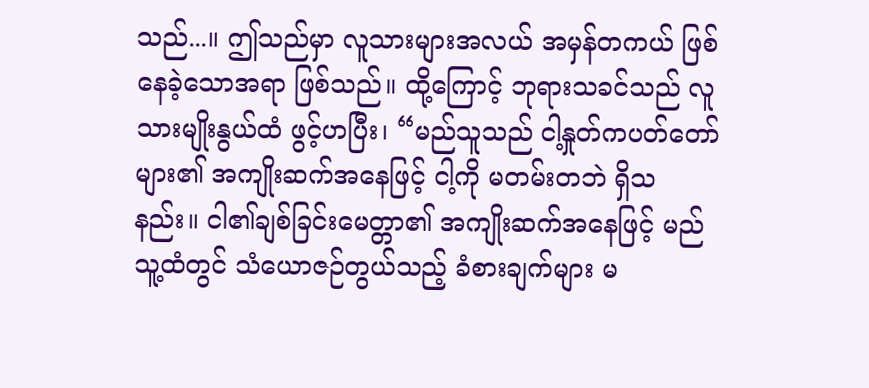သည်...။ ဤသည်မှာ လူသားများအလယ် အမှန်တကယ် ဖြစ်နေခဲ့သောအရာ ဖြစ်သည်။ ထို့ကြောင့် ဘုရားသခင်သည် လူသားမျိုးနွယ်ထံ ဖွင့်ဟပြီး၊ “မည်သူသည် ငါ့နှုတ်ကပတ်တော်များ၏ အကျိုးဆက်အနေဖြင့် ငါ့ကို မတမ်းတဘဲ ရှိသနည်း။ ငါ၏ချစ်ခြင်းမေတ္တာ၏ အကျိုးဆက်အနေဖြင့် မည်သူ့ထံတွင် သံယောဇဉ်တွယ်သည့် ခံစားချက်များ မ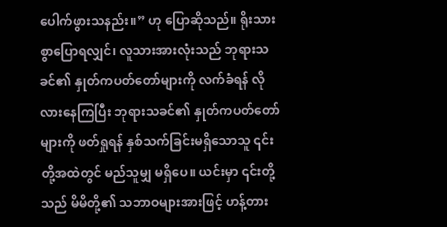ပေါက်ဖွားသနည်း။” ဟု ပြောဆိုသည်။ ရိုးသားစွာပြောရလျှင်၊ လူသားအားလုံးသည် ဘုရားသခင်၏ နှုတ်ကပတ်တော်များကို လက်ခံရန် လိုလားနေကြပြီး ဘုရားသခင်၏ နှုတ်ကပတ်တော်များကို ဖတ်ရှုရန် နှစ်သက်ခြင်းမရှိသောသူ ၎င်းတို့အထဲတွင် မည်သူမျှ မရှိပေ။ ယင်းမှာ ၎င်းတို့သည် မိမိတို့၏ သဘာဝများအားဖြင့် ဟန့်တား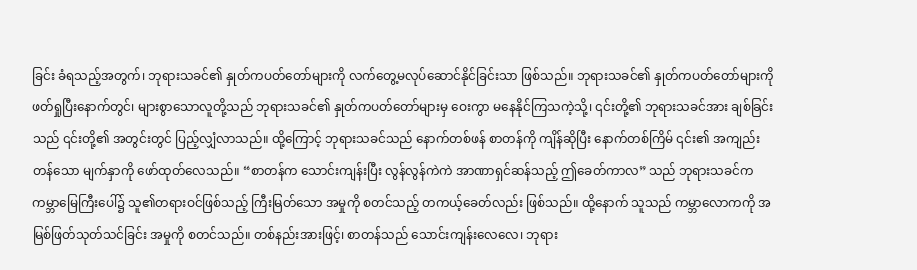ခြင်း ခံရသည့်အတွက်၊ ဘုရားသခင်၏ နှုတ်ကပတ်တော်များကို လက်တွေ့မလုပ်ဆောင်နိုင်ခြင်းသာ ဖြစ်သည်။ ဘုရားသခင်၏ နှုတ်ကပတ်တော်များကို ဖတ်ရှုပြီးနောက်တွင်၊ များစွာသောလူတို့သည် ဘုရားသခင်၏ နှုတ်ကပတ်တော်များမှ ဝေးကွာ မနေနိုင်ကြသကဲ့သို့၊ ၎င်းတို့၏ ဘုရားသခင်အား ချစ်ခြင်းသည် ၎င်းတို့၏ အတွင်းတွင် ပြည့်လျှံလာသည်။ ထို့ကြောင့် ဘုရားသခင်သည် နောက်တစ်ဖန် စာတန်ကို ကျိန်ဆိုပြီး နောက်တစ်ကြိမ် ၎င်း၏ အကျည်းတန်သော မျက်နှာကို ဖော်ထုတ်လေသည်။ “စာတန်က သောင်းကျန်းပြီး လွန်လွန်ကဲကဲ အာဏာရှင်ဆန်သည့် ဤခေတ်ကာလ” သည် ဘုရားသခင်က ကမ္ဘာမြေကြီးပေါ်၌ သူ၏တရားဝင်ဖြစ်သည့် ကြီးမြတ်သော အမှုကို စတင်သည့် တကယ့်ခေတ်လည်း ဖြစ်သည်။ ထို့နောက် သူသည် ကမ္ဘာလောကကို အမြစ်ဖြတ်သုတ်သင်ခြင်း အမှုကို စတင်သည်။ တစ်နည်းအားဖြင့်၊ စာတန်သည် သောင်းကျန်းလေလေ၊ ဘုရား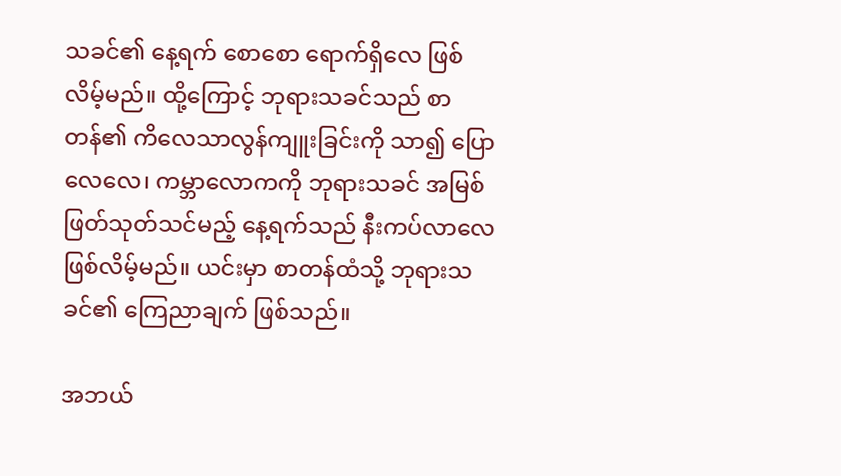သခင်၏ နေ့ရက် စောစော ရောက်ရှိလေ ဖြစ်လိမ့်မည်။ ထို့ကြောင့် ဘုရားသခင်သည် စာတန်၏ ကိလေသာလွန်ကျူးခြင်းကို သာ၍ ပြောလေလေ၊ ကမ္ဘာလောကကို ဘုရားသခင် အမြစ်ဖြတ်သုတ်သင်မည့် နေ့ရက်သည် နီးကပ်လာလေ ဖြစ်လိမ့်မည်။ ယင်းမှာ စာတန်ထံသို့ ဘုရားသခင်၏ ကြေညာချက် ဖြစ်သည်။

အဘယ်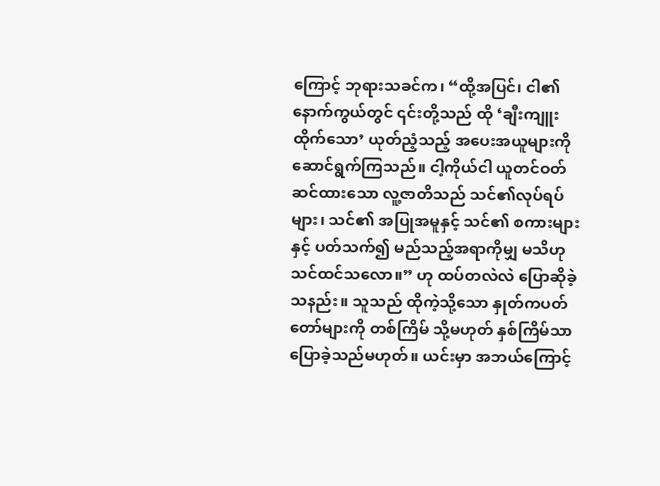ကြောင့် ဘုရားသခင်က၊ “ထို့အပြင်၊ ငါ၏ နောက်ကွယ်တွင် ၎င်းတို့သည် ထို ‘ချီးကျူးထိုက်သော’ ယုတ်ညံ့သည့် အပေးအယူများကို ဆောင်ရွက်ကြသည်။ ငါ့ကိုယ်ငါ ယူတင်ဝတ်ဆင်ထားသော လူ့ဇာတိသည် သင်၏လုပ်ရပ်များ၊ သင်၏ အပြုအမူနှင့် သင်၏ စကားများနှင့် ပတ်သက်၍ မည်သည့်အရာကိုမျှ မသိဟု သင်ထင်သလော။” ဟု ထပ်တလဲလဲ ပြောဆိုခဲ့သနည်း။ သူသည် ထိုကဲ့သို့သော နှုတ်ကပတ်တော်များကို တစ်ကြိမ် သို့မဟုတ် နှစ်ကြိမ်သာ ပြောခဲ့သည်မဟုတ်။ ယင်းမှာ အဘယ်ကြောင့်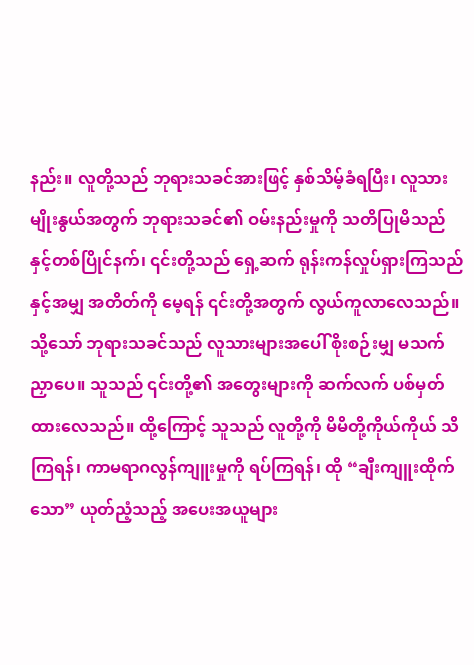နည်း။ လူတို့သည် ဘုရားသခင်အားဖြင့် နှစ်သိမ့်ခံရပြီး၊ လူသားမျိုးနွယ်အတွက် ဘုရားသခင်၏ ဝမ်းနည်းမှုကို သတိပြုမိသည်နှင့်တစ်ပြိုင်နက်၊ ၎င်းတို့သည် ရှေ့ဆက် ရုန်းကန်လှုပ်ရှားကြသည်နှင့်အမျှ အတိတ်ကို မေ့ရန် ၎င်းတို့အတွက် လွယ်ကူလာလေသည်။ သို့သော် ဘုရားသခင်သည် လူသားများအပေါ် စိုးစဉ်းမျှ မသက်ညှာပေ။ သူသည် ၎င်းတို့၏ အတွေးများကို ဆက်လက် ပစ်မှတ်ထားလေသည်။ ထို့ကြောင့် သူသည် လူတို့ကို မိမိတို့ကိုယ်ကိုယ် သိကြရန်၊ ကာမရာဂလွန်ကျူးမှုကို ရပ်ကြရန်၊ ထို “ချီးကျူးထိုက်သော” ယုတ်ညံ့သည့် အပေးအယူများ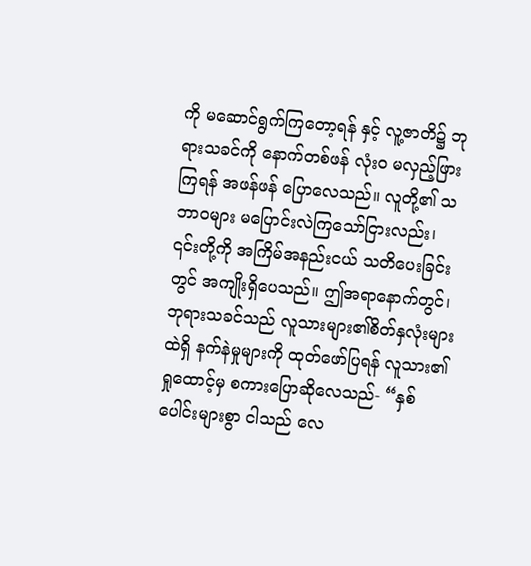ကို မဆောင်ရွက်ကြတော့ရန် နှင့် လူ့ဇာတိ၌ ဘုရားသခင်ကို နောက်တစ်ဖန် လုံးဝ မလှည့်ဖြားကြရန် အဖန်ဖန် ပြောလေသည်။ လူတို့၏ သဘာဝများ မပြောင်းလဲကြသော်ငြားလည်း၊ ၎င်းတို့ကို အကြိမ်အနည်းငယ် သတိပေးခြင်းတွင် အကျိုးရှိပေသည်။ ဤအရာနောက်တွင်၊ ဘုရားသခင်သည် လူသားများ၏စိတ်နှလုံးများထဲရှိ နက်နဲမှုများကို ထုတ်ဖော်ပြရန် လူသား၏ရှုထောင့်မှ စကားပြောဆိုလေသည်- “နှစ်ပေါင်းများစွာ ငါသည် လေ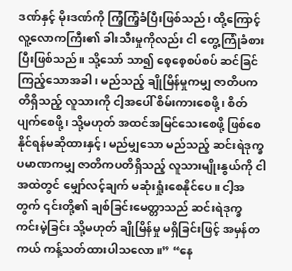ဒဏ်နှင့် မိုးဒဏ်ကို ကြံ့ကြံ့ခံပြီးဖြစ်သည်၊ ထို့ကြောင့် လူ့လောကကြီး၏ ခါးသီးမှုကိုလည်း ငါ တွေ့ကြုံခံစားပြီးဖြစ်သည်။ သို့သော် သာ၍ စေ့စေ့စပ်စပ် ဆင်ခြင်ကြည့်သောအခါ၊ မည်သည့် ချိုမြိန်မှုကမျှ ဇာတိပကတိရှိသည့် လူသားကို ငါ့အပေါ် စိမ်းကားစေဖို့၊ စိတ်ပျက်စေဖို့၊ သို့မဟုတ် အထင်အမြင်သေးစေဖို့ ဖြစ်စေနိုင်ရန်မဆိုထားနှင့်၊ မည်မျှသော မည်သည့် ဆင်းရဲဒုက္ခ ပမာဏကမျှ ဇာတိကပတိရှိသည့် လူသားမျိုးနွယ်ကို ငါအထဲတွင် မျှော်လင့်ချက် မဆုံးရှုံးစေနိုင်ပေ။ ငါ့အတွက် ၎င်းတို့၏ ချစ်ခြင်းမေတ္တာသည် ဆင်းရဲဒုက္ခ ကင်းမဲ့ခြင်း သို့မဟုတ် ချိုမြိန်မှု မရှိခြင်းဖြင့် အမှန်တကယ် ကန့်သတ်ထားပါသလော။” “နေ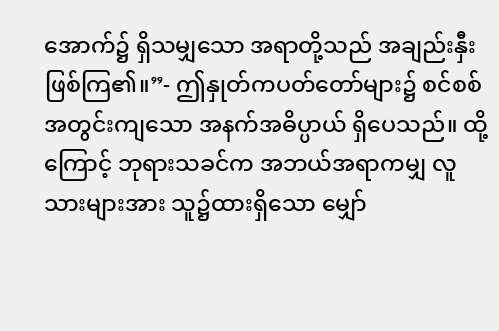အောက်၌ ရှိသမျှသော အရာတို့သည် အချည်းနှီးဖြစ်ကြ၏။”- ဤနှုတ်ကပတ်တော်များ၌ စင်စစ် အတွင်းကျသော အနက်အဓိပ္ပာယ် ရှိပေသည်။ ထို့ကြောင့် ဘုရားသခင်က အဘယ်အရာကမျှ လူသားများအား သူ၌ထားရှိသော မျှော်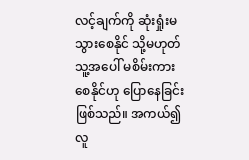လင့်ချက်ကို ဆုံးရှုံးမသွားစေနိုင် သို့မဟုတ် သူ့အပေါ် မစိမ်းကားစေနိုင်ဟု ပြောနေခြင်း ဖြစ်သည်။ အကယ်၍ လူ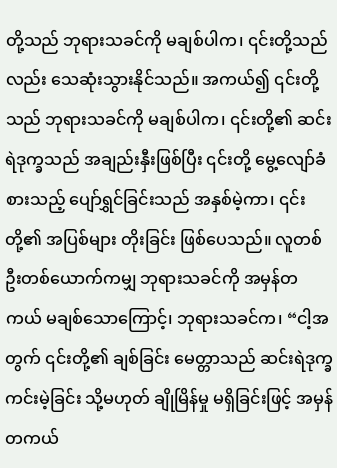တို့သည် ဘုရားသခင်ကို မချစ်ပါက၊ ၎င်းတို့သည်လည်း သေဆုံးသွားနိုင်သည်။ အကယ်၍ ၎င်းတို့သည် ဘုရားသခင်ကို မချစ်ပါက၊ ၎င်းတို့၏ ဆင်းရဲဒုက္ခသည် အချည်းနှီးဖြစ်ပြီး ၎င်းတို့ မွေ့လျော်ခံစားသည့် ပျော်ရွှင်ခြင်းသည် အနှစ်မဲ့ကာ၊ ၎င်းတို့၏ အပြစ်များ တိုးခြင်း ဖြစ်ပေသည်။ လူတစ်ဦးတစ်ယောက်ကမျှ ဘုရားသခင်ကို အမှန်တကယ် မချစ်သောကြောင့်၊ ဘုရားသခင်က၊ “ငါ့အတွက် ၎င်းတို့၏ ချစ်ခြင်း မေတ္တာသည် ဆင်းရဲဒုက္ခကင်းမဲ့ခြင်း သို့မဟုတ် ချိုမြိန်မှု မရှိခြင်းဖြင့် အမှန်တကယ်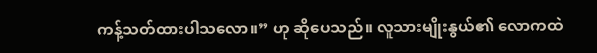ကန့်သတ်ထားပါသလော။” ဟု ဆိုပေသည်။ လူသားမျိုးနွယ်၏ လောကထဲ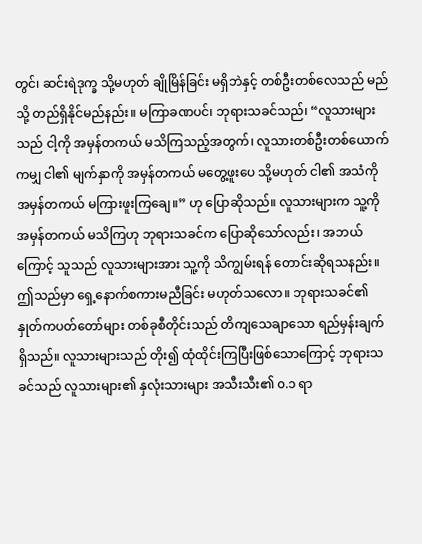တွင်၊ ဆင်းရဲဒုက္ခ သို့မဟုတ် ချိုမြိန်ခြင်း မရှိဘဲနှင့် တစ်ဦးတစ်လေသည် မည်သို့ တည်ရှိနိုင်မည်နည်း။ မကြာခဏပင်၊ ဘုရားသခင်သည်၊ “လူသားများသည် ငါ့ကို အမှန်တကယ် မသိကြသည့်အတွက်၊ လူသားတစ်ဦးတစ်ယောက်ကမျှ ငါ၏ မျက်နှာကို အမှန်တကယ် မတွေ့ဖူးပေ သို့မဟုတ် ငါ၏ အသံကို အမှန်တကယ် မကြားဖူးကြချေ။” ဟု ပြောဆိုသည်။ လူသားများက သူ့ကို အမှန်တကယ် မသိကြဟု ဘုရားသခင်က ပြောဆိုသော်လည်း၊ အဘယ်ကြောင့် သူသည် လူသားများအား သူ့ကို သိကျွမ်းရန် တောင်းဆိုရသနည်း။ ဤသည်မှာ ရှေ့နောက်စကားမညီခြင်း မဟုတ်သလော။ ဘုရားသခင်၏ နှုတ်ကပတ်တော်များ တစ်ခုစီတိုင်းသည် တိကျသေချာသော ရည်မှန်းချက် ရှိသည်။ လူသားများသည် တိုး၍ ထုံထိုင်းကြပြီးဖြစ်သောကြောင့် ဘုရားသခင်သည် လူသားများ၏ နှလုံးသားများ အသီးသီး၏ ၀.၁ ရာ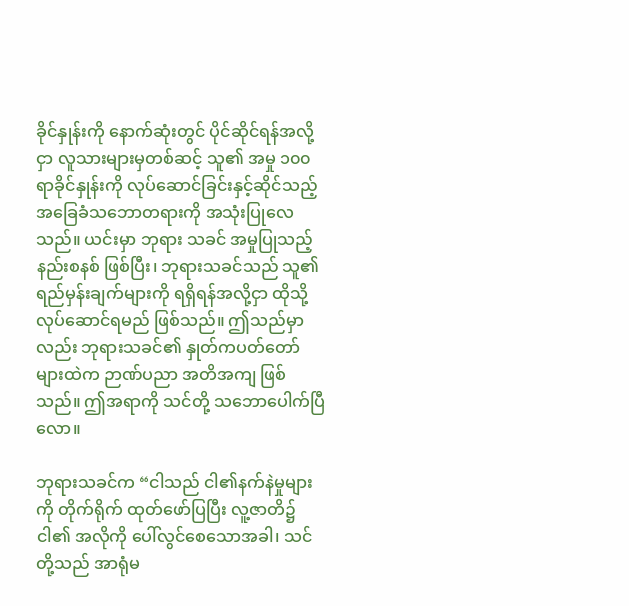ခိုင်နှုန်းကို နောက်ဆုံးတွင် ပိုင်ဆိုင်ရန်အလို့ငှာ လူသားများမှတစ်ဆင့် သူ၏ အမှု ၁၀၀ ရာခိုင်နှုန်းကို လုပ်ဆောင်ခြင်းနှင့်ဆိုင်သည့် အခြေခံသဘောတရားကို အသုံးပြုလေသည်။ ယင်းမှာ ဘုရား သခင် အမှုပြုသည့် နည်းစနစ် ဖြစ်ပြီး၊ ဘုရားသခင်သည် သူ၏ ရည်မှန်းချက်များကို ရရှိရန်အလို့ငှာ ထိုသို့ လုပ်ဆောင်ရမည် ဖြစ်သည်။ ဤသည်မှာလည်း ဘုရားသခင်၏ နှုတ်ကပတ်တော်များထဲက ဉာဏ်ပညာ အတိအကျ ဖြစ်သည်။ ဤအရာကို သင်တို့ သဘောပေါက်ပြီလော။

ဘုရားသခင်က “ငါသည် ငါ၏နက်နဲမှုများကို တိုက်ရိုက် ထုတ်ဖော်ပြပြီး လူ့ဇာတိ၌ ငါ၏ အလိုကို ပေါ်လွင်စေသောအခါ၊ သင်တို့သည် အာရုံမ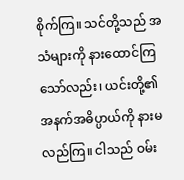စိုက်ကြ။ သင်တို့သည် အသံများကို နားထောင်ကြသော်လည်း၊ ယင်းတို့၏ အနက်အဓိပ္ပာယ်ကို နားမလည်ကြ။ ငါသည် ဝမ်း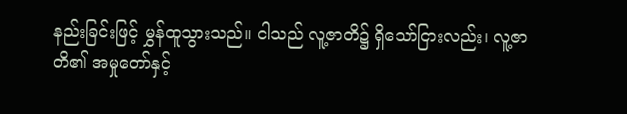နည်းခြင်းဖြင့် မွှန်ထူသွားသည်။ ငါသည် လူ့ဇာတိ၌ ရှိသော်ငြားလည်း၊ လူ့ဇာတိ၏ အမှုတော်နှင့်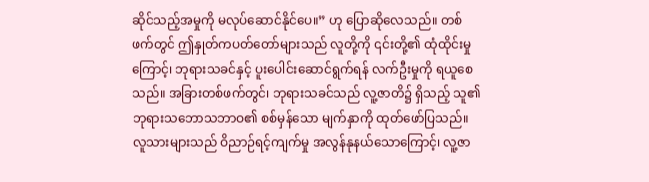ဆိုင်သည့်အမှုကို မလုပ်ဆောင်နိုင်ပေ။” ဟု ပြောဆိုလေသည်။ တစ်ဖက်တွင် ဤနှုတ်ကပတ်တော်များသည် လူတို့ကို ၎င်းတို့၏ ထုံထိုင်းမှုကြောင့်၊ ဘုရားသခင်နှင့် ပူးပေါင်းဆောင်ရွက်ရန် လက်ဦးမှုကို ရယူစေသည်။ အခြားတစ်ဖက်တွင်၊ ဘုရားသခင်သည် လူ့ဇာတိ၌ ရှိသည့် သူ၏ ဘုရားသဘောသဘာဝ၏ စစ်မှန်သော မျက်နှာကို ထုတ်ဖော်ပြသည်။ လူသားများသည် ဝိညာဉ်ရင့်ကျက်မှု အလွန်နုနယ်သောကြောင့်၊ လူ့ဇာ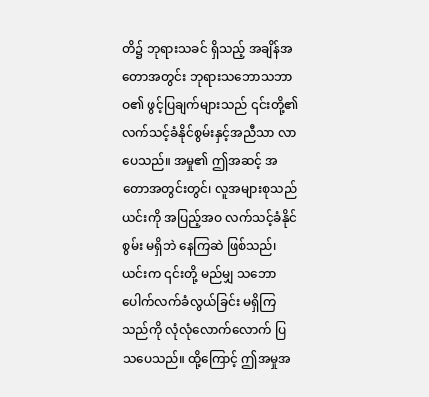တိ၌ ဘုရားသခင် ရှိသည့် အချိန်အတောအတွင်း ဘုရားသဘောသဘာဝ၏ ဖွင့်ပြချက်များသည် ၎င်းတို့၏ လက်သင့်ခံနိုင်စွမ်းနှင့်အညီသာ လာပေသည်။ အမှု၏ ဤအဆင့် အတောအတွင်းတွင်၊ လူအများစုသည် ယင်းကို အပြည့်အဝ လက်သင့်ခံနိုင်စွမ်း မရှိဘဲ နေကြဆဲ ဖြစ်သည်၊ ယင်းက ၎င်းတို့ မည်မျှ သဘောပေါက်လက်ခံလွယ်ခြင်း မရှိကြသည်ကို လုံလုံလောက်လောက် ပြသပေသည်။ ထို့ကြောင့် ဤအမှုအ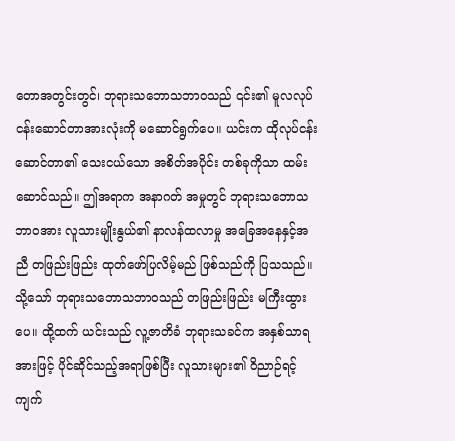တောအတွင်းတွင်၊ ဘုရားသဘောသဘာဝသည် ၎င်း၏ မူလလုပ်ငန်းဆောင်တာအားလုံးကို မဆောင်ရွက်ပေ။ ယင်းက ထိုလုပ်ငန်းဆောင်တာ၏ သေးငယ်သော အစိတ်အပိုင်း တစ်ခုကိုသာ ထမ်းဆောင်သည်။ ဤအရာက အနာဂတ် အမှုတွင် ဘုရားသဘောသဘာဝအား လူသားမျိုးနွယ်၏ နာလန်ထလာမှု အခြေအနေနှင့်အညီ တဖြည်းဖြည်း ထုတ်ဖော်ပြလိမ့်မည် ဖြစ်သည်ကို ပြသသည်။ သို့သော် ဘုရားသဘောသဘာဝသည် တဖြည်းဖြည်း မကြီးထွားပေ။ ထို့ထက် ယင်းသည် လူ့ဇာတိခံ ဘုရားသခင်က အနှစ်သာရအားဖြင့် ပိုင်ဆိုင်သည့်အရာဖြစ်ပြီး လူသားများ၏ ဝိညာဉ်ရင့်ကျက်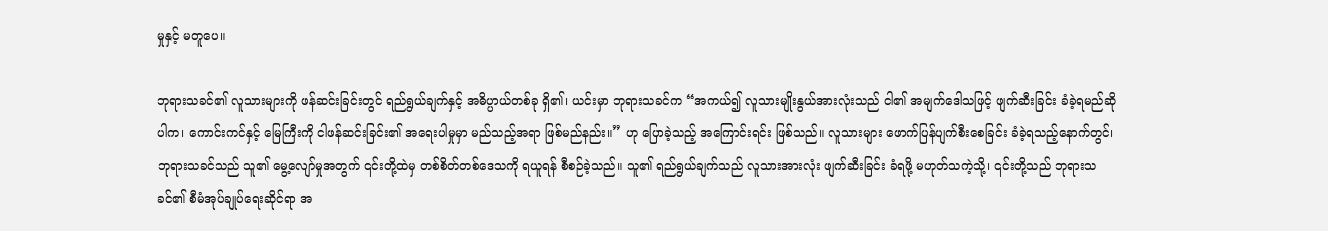မှုနှင့် မတူပေ။

ဘုရားသခင်၏ လူသားများကို ဖန်ဆင်းခြင်းတွင် ရည်ရွယ်ချက်နှင့် အဓိပ္ပာယ်တစ်ခု ရှိ၏၊ ယင်းမှာ ဘုရားသခင်က “အကယ်၍ လူသားမျိုးနွယ်အားလုံးသည် ငါ၏ အမျက်ဒေါသဖြင့် ဖျက်ဆီးခြင်း ခံခဲ့ရမည်ဆိုပါက၊ ကောင်းကင်နှင့် မြေကြီးကို ငါဖန်ဆင်းခြင်း၏ အရေးပါမှုမှာ မည်သည့်အရာ ဖြစ်မည်နည်း။” ဟု ပြောခဲ့သည့် အကြောင်းရင်း ဖြစ်သည်။ လူသားများ ဖောက်ပြန်ပျက်စီးစေခြင်း ခံခဲ့ရသည့်နောက်တွင်၊ ဘုရားသခင်သည် သူ၏ မွေ့လျော်မှုအတွက် ၎င်းတို့ထဲမှ တစ်စိတ်တစ်ဒေသကို ရယူရန် စီစဉ်ခဲ့သည်။ သူ၏ ရည်ရွယ်ချက်သည် လူသားအားလုံး ဖျက်ဆီးခြင်း ခံရဖို့ မဟုတ်သကဲ့သို့၊ ၎င်းတို့သည် ဘုရားသခင်၏ စီမံအုပ်ချုပ်ရေးဆိုင်ရာ အ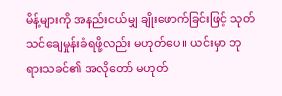မိန့်များကို အနည်းငယ်မျှ ချိုးဖောက်ခြင်းဖြင့် သုတ်သင်ချေမှုန်းခံရဖို့လည်း မဟုတ်ပေ။ ယင်းမှာ ဘုရားသခင်၏ အလိုတော် မဟုတ်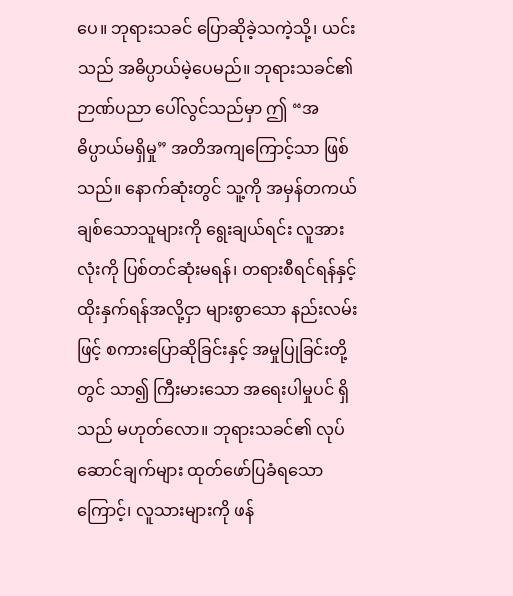ပေ။ ဘုရားသခင် ပြောဆိုခဲ့သကဲ့သို့၊ ယင်းသည် အဓိပ္ပာယ်မဲ့ပေမည်။ ဘုရားသခင်၏ ဉာဏ်ပညာ ပေါ်လွင်သည်မှာ ဤ “အဓိပ္ပာယ်မရှိမှု” အတိအကျကြောင့်သာ ဖြစ်သည်။ နောက်ဆုံးတွင် သူ့ကို အမှန်တကယ် ချစ်သောသူများကို ရွေးချယ်ရင်း လူအားလုံးကို ပြစ်တင်ဆုံးမရန်၊ တရားစီရင်ရန်နှင့် ထိုးနှက်ရန်အလို့ငှာ များစွာသော နည်းလမ်းဖြင့် စကားပြောဆိုခြင်းနှင့် အမှုပြုခြင်းတို့တွင် သာ၍ ကြီးမားသော အရေးပါမှုပင် ရှိသည် မဟုတ်လော။ ဘုရားသခင်၏ လုပ်ဆောင်ချက်များ ထုတ်ဖော်ပြခံရသောကြောင့်၊ လူသားများကို ဖန်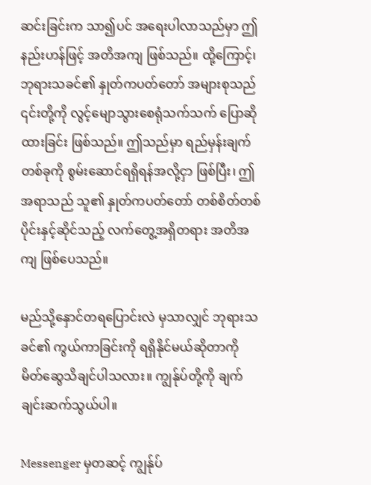ဆင်းခြင်းက သာ၍ပင် အရေးပါလာသည်မှာ ဤနည်းဟန်ဖြင့် အတိအကျ ဖြစ်သည်။ ထို့ကြောင့်၊ ဘုရားသခင်၏ နှုတ်ကပတ်တော် အများစုသည် ၎င်းတို့ကို လွင့်မျောသွားစေရုံသက်သက် ပြောဆိုထားခြင်း ဖြစ်သည်။ ဤသည်မှာ ရည်မှန်းချက်တစ်ခုကို စွမ်းဆောင်ရရှိရန်အလို့ငှာ ဖြစ်ပြီး၊ ဤအရာသည် သူ၏ နှုတ်ကပတ်တော် တစ်စိတ်တစ်ပိုင်းနှင့်ဆိုင်သည့် လက်တွေ့အရှိတရား အတိအကျ ဖြစ်ပေသည်။

မည်သို့နှောင်တရပြောင်းလဲ မှသာလျှင် ဘုရားသခင်၏ ကွယ်ကာခြင်းကို ရရှိနိုင်မယ်ဆိုတာကို မိတ်ဆွေသိချင်ပါသလား။ ကျွန်ုပ်တို့ကို ချက်ချင်းဆက်သွယ်ပါ။

Messenger မှတဆင့် ကျွန်ုပ်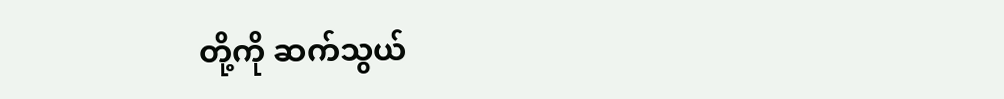တို့ကို ဆက်သွယ်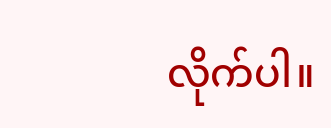လိုက်ပါ။